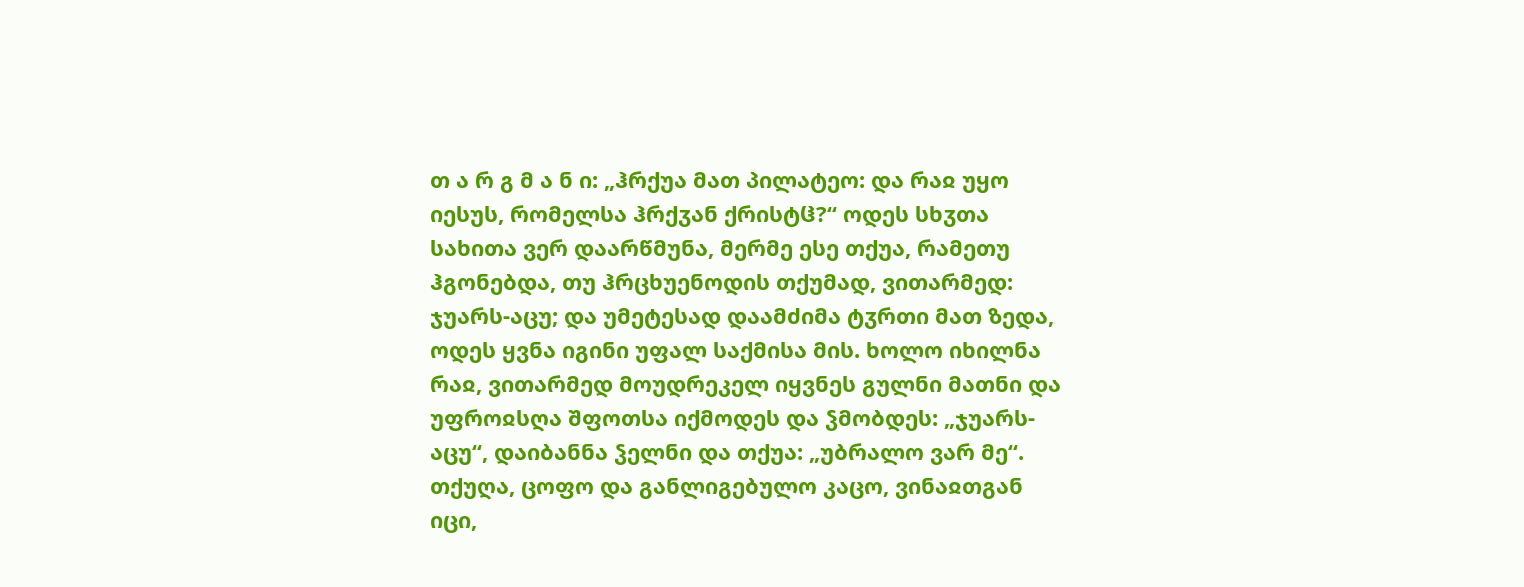თ ა რ გ მ ა ნ ი: „ჰრქუა მათ პილატეო: და რაჲ უყო იესუს, რომელსა ჰრქჳან ქრისტჱ?“ ოდეს სხჳთა სახითა ვერ დაარწმუნა, მერმე ესე თქუა, რამეთუ ჰგონებდა, თუ ჰრცხუენოდის თქუმად, ვითარმედ: ჯუარს-აცუ; და უმეტესად დაამძიმა ტჳრთი მათ ზედა, ოდეს ყვნა იგინი უფალ საქმისა მის. ხოლო იხილნა რაჲ, ვითარმედ მოუდრეკელ იყვნეს გულნი მათნი და უფროჲსღა შფოთსა იქმოდეს და ჴმობდეს: „ჯუარს-აცუ“, დაიბანნა ჴელნი და თქუა: „უბრალო ვარ მე“. თქუღა, ცოფო და განლიგებულო კაცო, ვინაჲთგან იცი,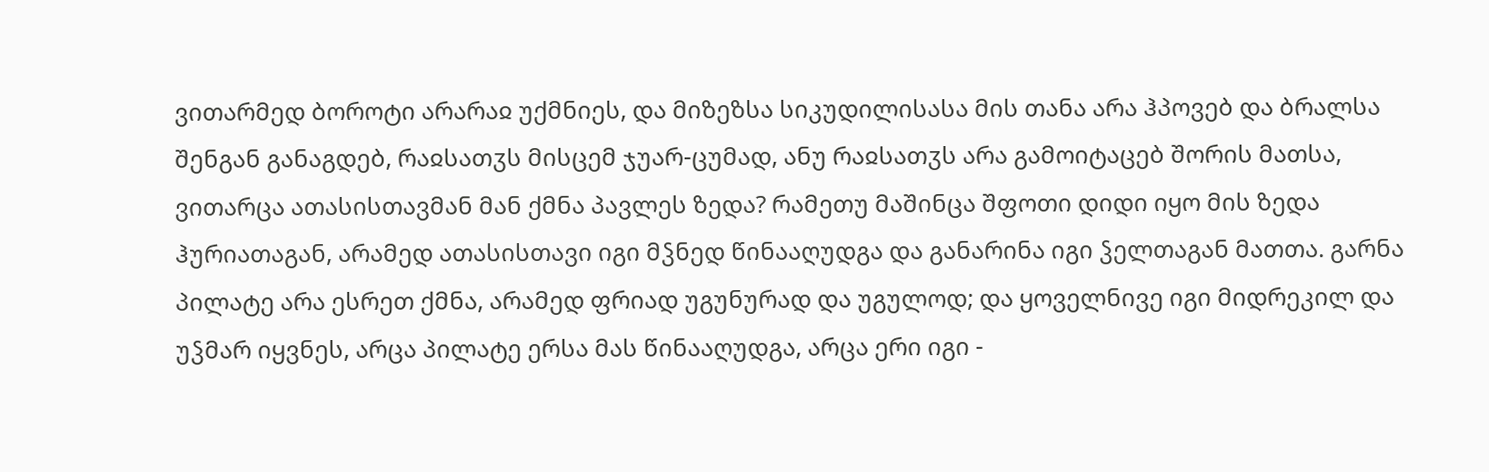ვითარმედ ბოროტი არარაჲ უქმნიეს, და მიზეზსა სიკუდილისასა მის თანა არა ჰპოვებ და ბრალსა შენგან განაგდებ, რაჲსათჳს მისცემ ჯუარ-ცუმად, ანუ რაჲსათჳს არა გამოიტაცებ შორის მათსა, ვითარცა ათასისთავმან მან ქმნა პავლეს ზედა? რამეთუ მაშინცა შფოთი დიდი იყო მის ზედა ჰურიათაგან, არამედ ათასისთავი იგი მჴნედ წინააღუდგა და განარინა იგი ჴელთაგან მათთა. გარნა პილატე არა ესრეთ ქმნა, არამედ ფრიად უგუნურად და უგულოდ; და ყოველნივე იგი მიდრეკილ და უჴმარ იყვნეს, არცა პილატე ერსა მას წინააღუდგა, არცა ერი იგი -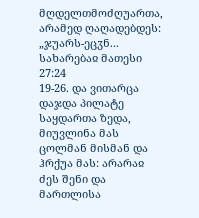მღდელთმოძღუართა, არამედ ღაღადებდეს: „ჯუარს-ეცჳნ...
სახარებაჲ მათესი 27:24
19-26. და ვითარცა დაჯდა პილატე საყდართა ზედა, მიუვლინა მას ცოლმან მისმან და ჰრქუა მას: არარაჲ ძეს შენი და მართლისა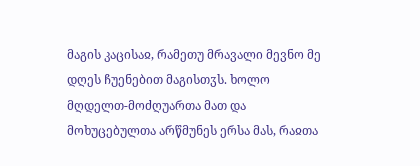მაგის კაცისაჲ, რამეთუ მრავალი მევნო მე დღეს ჩუენებით მაგისთჳს. ხოლო მღდელთ-მოძღუართა მათ და მოხუცებულთა არწმუნეს ერსა მას, რაჲთა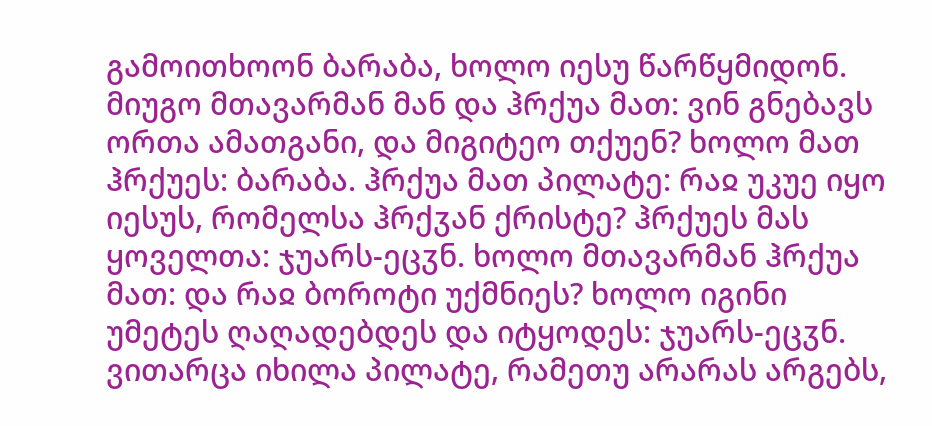გამოითხოონ ბარაბა, ხოლო იესუ წარწყმიდონ. მიუგო მთავარმან მან და ჰრქუა მათ: ვინ გნებავს ორთა ამათგანი, და მიგიტეო თქუენ? ხოლო მათ ჰრქუეს: ბარაბა. ჰრქუა მათ პილატე: რაჲ უკუე იყო იესუს, რომელსა ჰრქჳან ქრისტე? ჰრქუეს მას ყოველთა: ჯუარს-ეცჳნ. ხოლო მთავარმან ჰრქუა მათ: და რაჲ ბოროტი უქმნიეს? ხოლო იგინი უმეტეს ღაღადებდეს და იტყოდეს: ჯუარს-ეცჳნ. ვითარცა იხილა პილატე, რამეთუ არარას არგებს,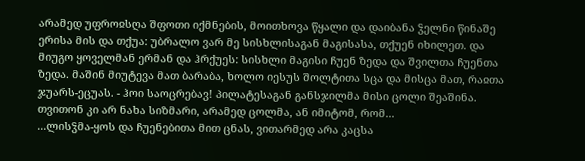არამედ უფროჲსღა შფოთი იქმნების, მოითხოვა წყალი და დაიბანა ჴელნი წინაშე ერისა მის და თქუა: უბრალო ვარ მე სისხლისაგან მაგისასა, თქუენ იხილეთ. და მიუგო ყოველმან ერმან და ჰრქუეს: სისხლი მაგისი ჩუენ ზედა და შვილთა ჩუენთა ზედა. მაშინ მიუტევა მათ ბარაბა, ხოლო იესუს შოლტითა სცა და მისცა მათ, რაჲთა ჯუარს-ეცუას. - ჰოი საოცრებავ! პილატესაგან განსჯილმა მისი ცოლი შეაშინა. თვითონ კი არ ნახა სიზმარი, არამედ ცოლმა, ან იმიტომ, რომ...
...ლისჴმა-ყოს და ჩუენებითა მით ცნას, ვითარმედ არა კაცსა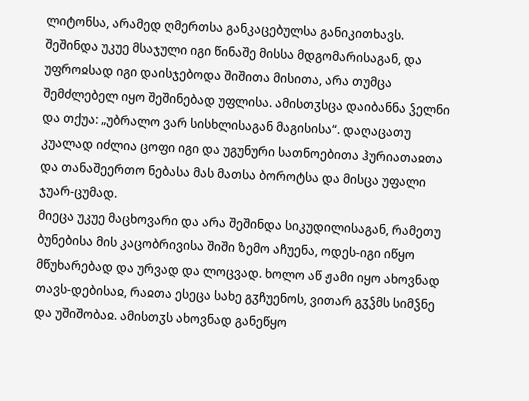ლიტონსა, არამედ ღმერთსა განკაცებულსა განიკითხავს.
შეშინდა უკუე მსაჯული იგი წინაშე მისსა მდგომარისაგან, და უფროჲსად იგი დაისჯებოდა შიშითა მისითა, არა თუმცა შემძლებელ იყო შეშინებად უფლისა. ამისთჳსცა დაიბანნა ჴელნი და თქუა: „უბრალო ვარ სისხლისაგან მაგისისა“. დაღაცათუ კუალად იძლია ცოფი იგი და უგუნური სათნოებითა ჰურიათაჲთა და თანაშეერთო ნებასა მას მათსა ბოროტსა და მისცა უფალი ჯუარ-ცუმად.
მიეცა უკუე მაცხოვარი და არა შეშინდა სიკუდილისაგან, რამეთუ ბუნებისა მის კაცობრივისა შიში ზემო აჩუენა, ოდეს-იგი იწყო მწუხარებად და ურვად და ლოცვად. ხოლო აწ ჟამი იყო ახოვნად თავს-დებისაჲ, რაჲთა ესეცა სახე გჳჩუენოს, ვითარ გჳჴმს სიმჴნე და უშიშობაჲ. ამისთჳს ახოვნად განეწყო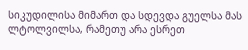სიკუდილისა მიმართ და სდევდა გუელსა მას ლტოლვილსა, რამეთუ არა ესრეთ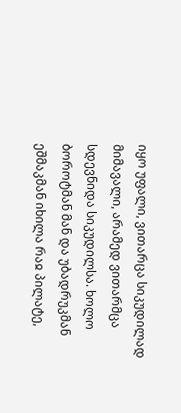იყო უფალი, ვითარცა სიკუდილად მიმავალი, არამედ ვითარმცა სდევნიდა სიკუდილსა. ხოლო ბოროტმან მან და უბადრუკმან ეშმაკმან იხილა რაჲ პილატე,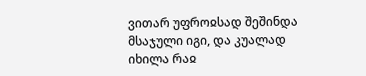ვითარ უფროჲსად შეშინდა მსაჯული იგი, და კუალად იხილა რაჲ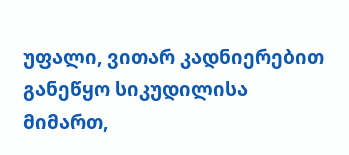უფალი, ვითარ კადნიერებით განეწყო სიკუდილისა მიმართ,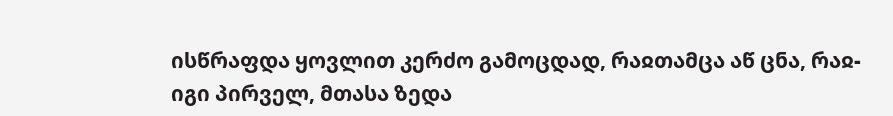ისწრაფდა ყოვლით კერძო გამოცდად, რაჲთამცა აწ ცნა, რაჲ-იგი პირველ, მთასა ზედა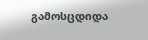გამოსცდიდა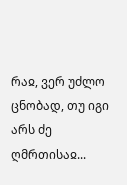რაჲ, ვერ უძლო ცნობად, თუ იგი არს ძე ღმრთისაჲ...